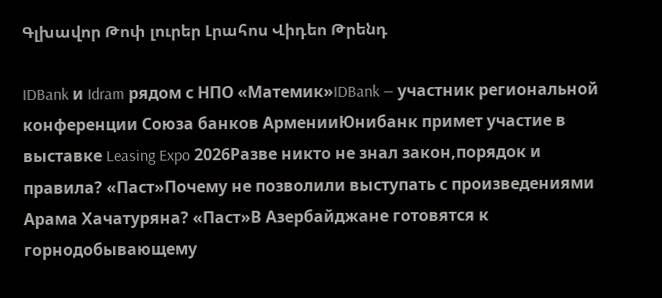Գլխավոր Թոփ լուրեր Լրահոս Վիդեո Թրենդ

IDBank и Idram рядом с НПО «Матемик»IDBank — участник региональной конференции Союза банков АрменииЮнибанк примет участие в выставке Leasing Expo 2026Разве никто не знал закон,порядок и правила? «Паст»Почему не позволили выступать с произведениями Арама Хачатуряна? «Паст»В Азербайджане готовятся к горнодобывающему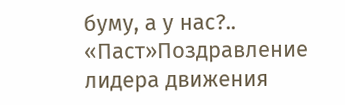буму, а у нас?.. «Паст»Поздравление лидера движения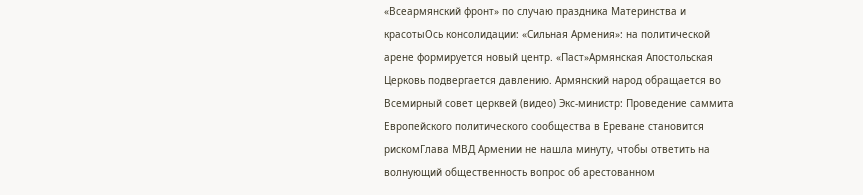«Всеармянский фронт» по случаю праздника Материнства и красотыОсь консолидации: «Сильная Армения»: на политической арене формируется новый центр. «Паст»Армянская Апостольская Церковь подвергается давлению. Армянский народ обращается во Всемирный совет церквей (видео) Экс-министр: Проведение саммита Европейского политического сообщества в Ереване становится рискомГлава МВД Армении не нашла минуту, чтобы ответить на волнующий общественность вопрос об арестованном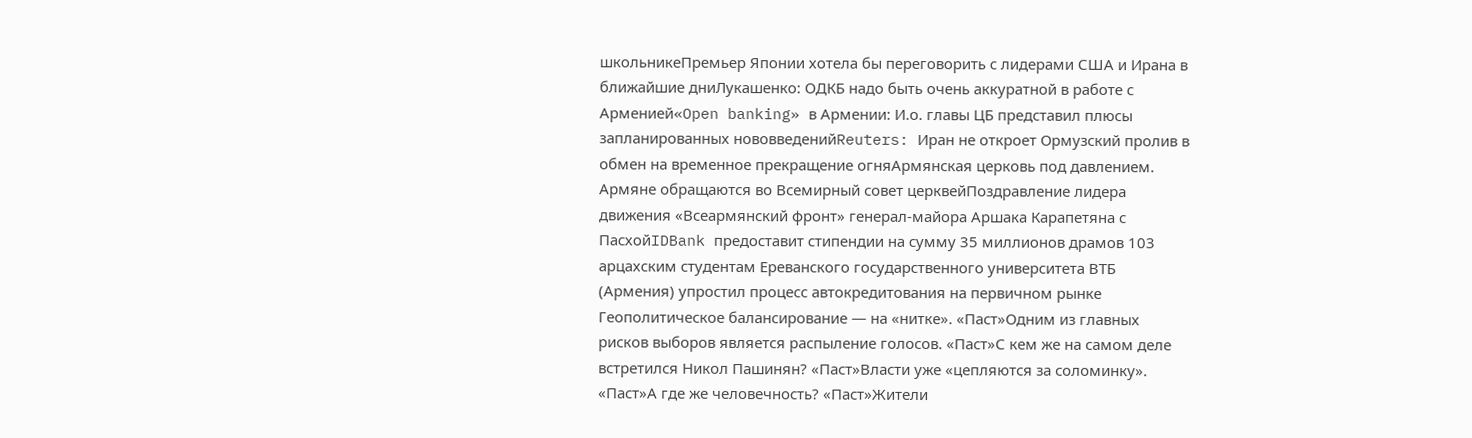школьникеПремьер Японии хотела бы переговорить с лидерами США и Ирана в ближайшие дниЛукашенко: ОДКБ надо быть очень аккуратной в работе с Арменией«Open banking» в Армении: И.о. главы ЦБ представил плюсы запланированных нововведенийReuters: Иран не откроет Ормузский пролив в обмен на временное прекращение огняАрмянская церковь под давлением. Армяне обращаются во Всемирный совет церквейПоздравление лидера движения «Всеармянский фронт» генерал-майора Аршака Карапетяна с ПасхойIDBank предоставит стипендии на сумму 35 миллионов драмов 103 арцахским студентам Ереванского государственного университета ВТБ (Армения) упростил процесс автокредитования на первичном рынке Геополитическое балансирование — на «нитке». «Паст»Одним из главных рисков выборов является распыление голосов. «Паст»С кем же на самом деле встретился Никол Пашинян? «Паст»Власти уже «цепляются за соломинку». «Паст»А где же человечность? «Паст»Жители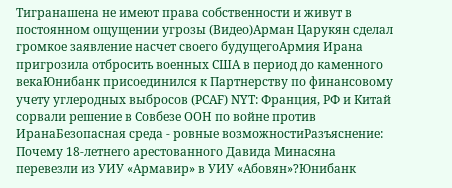Тигранашена не имеют права собственности и живут в постоянном ощущении угрозы (Видео)Арман Царукян сделал громкое заявление насчет своего будущегоАрмия Ирана пригрозила отбросить военных США в период до каменного векаЮнибанк присоединился к Партнерству по финансовому учету углеродных выбросов (PCAF) NYT: Франция, РФ и Китай сорвали решение в Совбезе ООН по войне против ИранаБезопасная среда - ровные возможностиРазъяснение: Почему 18-летнего арестованного Давида Минасяна перевезли из УИУ «Армавир» в УИУ «Абовян»?Юнибанк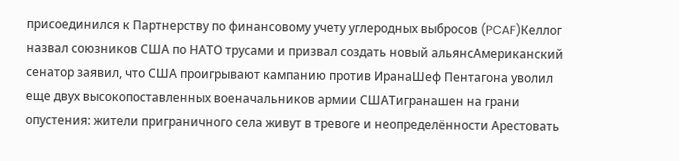присоединился к Партнерству по финансовому учету углеродных выбросов (PCAF)Келлог назвал союзников США по НАТО трусами и призвал создать новый альянсАмериканский сенатор заявил, что США проигрывают кампанию против ИранаШеф Пентагона уволил еще двух высокопоставленных военачальников армии СШАТигранашен на грани опустения: жители приграничного села живут в тревоге и неопределённости Арестовать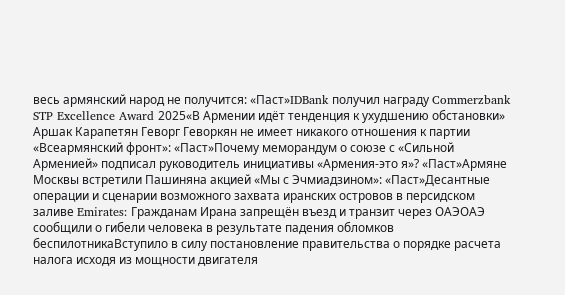весь армянский народ не получится: «Паст»IDBank получил награду Commerzbank STP Excellence Award 2025«В Армении идёт тенденция к ухудшению обстановки» Аршак Карапетян Геворг Геворкян не имеет никакого отношения к партии «Всеармянский фронт»: «Паст»Почему меморандум о союзе с «Сильной Арменией» подписал руководитель инициативы «Армения-это я»? «Паст»Армяне Москвы встретили Пашиняна акцией «Мы с Эчмиадзином»: «Паст»Десантные операции и сценарии возможного захвата иранских островов в персидском заливе Emirates: Гражданам Ирана запрещён въезд и транзит через ОАЭОАЭ сообщили о гибели человека в результате падения обломков беспилотникаВступило в силу постановление правительства о порядке расчета налога исходя из мощности двигателя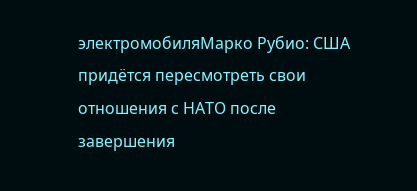электромобиляМарко Рубио: США придётся пересмотреть свои отношения с НАТО после завершения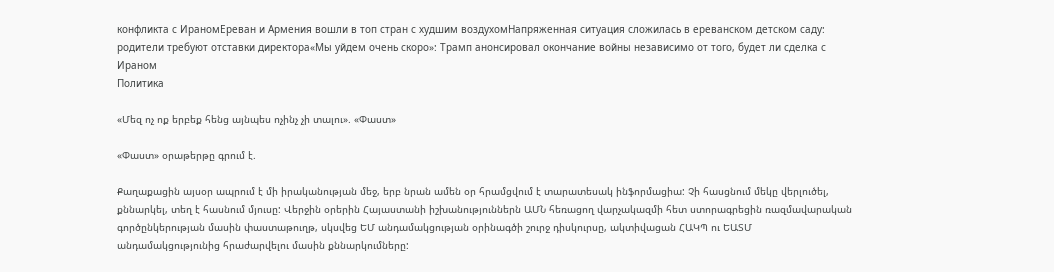конфликта с ИраномЕреван и Армения вошли в топ стран с худшим воздухомНапряженная ситуация сложилась в ереванском детском саду: родители требуют отставки директора«Мы уйдем очень скоро»: Трамп анонсировал окончание войны независимо от того, будет ли сделка с Ираном
Политика

«Մեզ ոչ ոք երբեք հենց այնպես ոչինչ չի տալու». «Փաստ»

«Փաստ» օրաթերթը գրում է.

Քաղաքացին այսօր ապրում է մի իրականության մեջ, երբ նրան ամեն օր հրամցվում է տարատեսակ ինֆորմացիա: Չի հասցնում մեկը վերլուծել, քննարկել, տեղ է հասնում մյուսը: Վերջին օրերին Հայաստանի իշխանություններն ԱՄՆ հեռացող վարչակազմի հետ ստորագրեցին ռազմավարական գործընկերության մասին փաստաթուղթ, սկսվեց ԵՄ անդամակցության օրինագծի շուրջ դիսկուրսը, ակտիվացան ՀԱԿՊ ու ԵԱՏՄ անդամակցությունից հրաժարվելու մասին քննարկումները: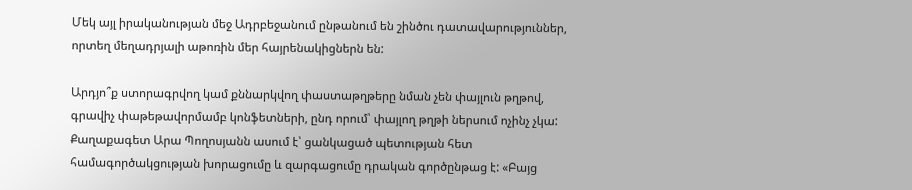Մեկ այլ իրականության մեջ Ադրբեջանում ընթանում են շինծու դատավարություններ, որտեղ մեղադրյալի աթոռին մեր հայրենակիցներն են:

Արդյո՞ք ստորագրվող կամ քննարկվող փաստաթղթերը նման չեն փայլուն թղթով, գրավիչ փաթեթավորմամբ կոնֆետների, ընդ որում՝ փայլող թղթի ներսում ոչինչ չկա: Քաղաքագետ Արա Պողոսյանն ասում է՝ ցանկացած պետության հետ համագործակցության խորացումը և զարգացումը դրական գործընթաց է: «Բայց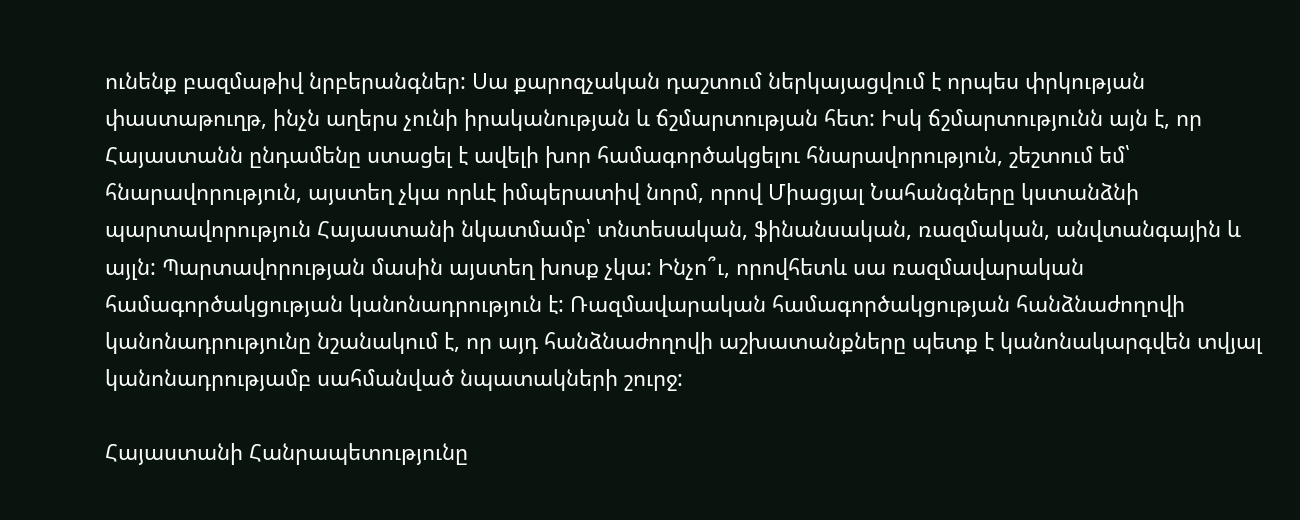ունենք բազմաթիվ նրբերանգներ: Սա քարոզչական դաշտում ներկայացվում է որպես փրկության փաստաթուղթ, ինչն աղերս չունի իրականության և ճշմարտության հետ: Իսկ ճշմարտությունն այն է, որ Հայաստանն ընդամենը ստացել է ավելի խոր համագործակցելու հնարավորություն, շեշտում եմ՝ հնարավորություն, այստեղ չկա որևէ իմպերատիվ նորմ, որով Միացյալ Նահանգները կստանձնի պարտավորություն Հայաստանի նկատմամբ՝ տնտեսական, ֆինանսական, ռազմական, անվտանգային և այլն: Պարտավորության մասին այստեղ խոսք չկա: Ինչո՞ւ, որովհետև սա ռազմավարական համագործակցության կանոնադրություն է: Ռազմավարական համագործակցության հանձնաժողովի կանոնադրությունը նշանակում է, որ այդ հանձնաժողովի աշխատանքները պետք է կանոնակարգվեն տվյալ կանոնադրությամբ սահմանված նպատակների շուրջ:

Հայաստանի Հանրապետությունը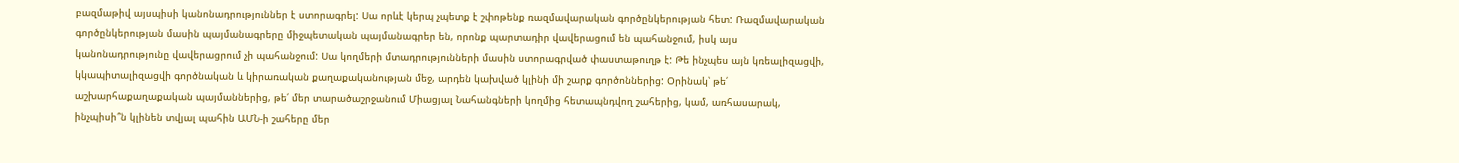բազմաթիվ այսպիսի կանոնադրություններ է ստորագրել: Սա որևէ կերպ չպետք է շփոթենք ռազմավարական գործընկերության հետ: Ռազմավարական գործընկերության մասին պայմանագրերը միջպետական պայմանագրեր են, որոնք պարտադիր վավերացում են պահանջում, իսկ այս կանոնադրությունը վավերացրում չի պահանջում: Սա կողմերի մտադրությունների մասին ստորագրված փաստաթուղթ է: Թե ինչպես այն կռեալիզացվի, կկապիտալիզացվի գործնական և կիրառական քաղաքականության մեջ, արդեն կախված կլինի մի շարք գործոններից: Օրինակ՝ թե՛ աշխարհաքաղաքական պայմաններից, թե՛ մեր տարածաշրջանում Միացյալ Նահանգների կողմից հետապնդվող շահերից, կամ, առհասարակ, ինչպիսի՞ն կլինեն տվյալ պահին ԱՄՆ-ի շահերը մեր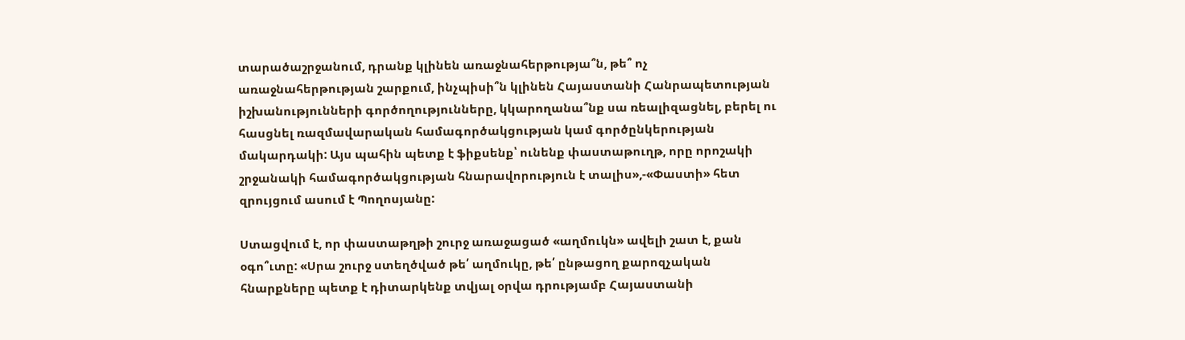տարածաշրջանում, դրանք կլինեն առաջնահերթությա՞ն, թե՞ ոչ առաջնահերթության շարքում, ինչպիսի՞ն կլինեն Հայաստանի Հանրապետության իշխանությունների գործողությունները, կկարողանա՞նք սա ռեալիզացնել, բերել ու հասցնել ռազմավարական համագործակցության կամ գործընկերության մակարդակի: Այս պահին պետք է ֆիքսենք՝ ունենք փաստաթուղթ, որը որոշակի շրջանակի համագործակցության հնարավորություն է տալիս»,-«Փաստի» հետ զրույցում ասում է Պողոսյանը:

Ստացվում է, որ փաստաթղթի շուրջ առաջացած «աղմուկն» ավելի շատ է, քան օգո՞ւտը: «Սրա շուրջ ստեղծված թե՛ աղմուկը, թե՛ ընթացող քարոզչական հնարքները պետք է դիտարկենք տվյալ օրվա դրությամբ Հայաստանի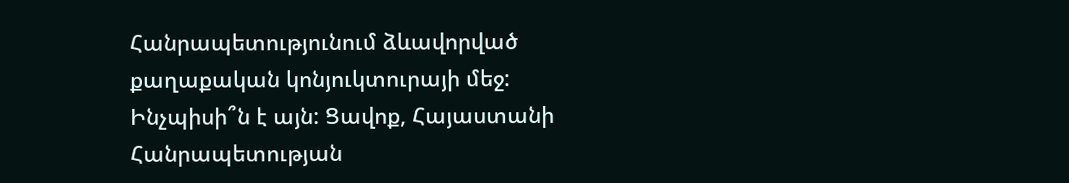Հանրապետությունում ձևավորված քաղաքական կոնյուկտուրայի մեջ: Ինչպիսի՞ն է այն: Ցավոք, Հայաստանի Հանրապետության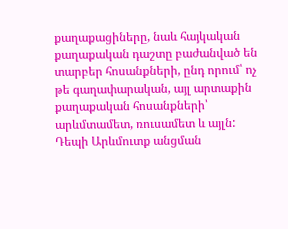քաղաքացիները, նաև հայկական քաղաքական դաշտը բաժանված են տարբեր հոսանքների, ընդ որում՝ ոչ թե գաղափարական, այլ արտաքին քաղաքական հոսանքների՝ արևմտամետ, ռուսամետ և այլն: Դեպի Արևմուտք անցման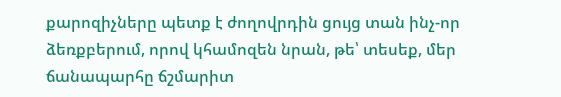քարոզիչները պետք է ժողովրդին ցույց տան ինչ-որ ձեռքբերում, որով կհամոզեն նրան, թե՝ տեսեք, մեր ճանապարհը ճշմարիտ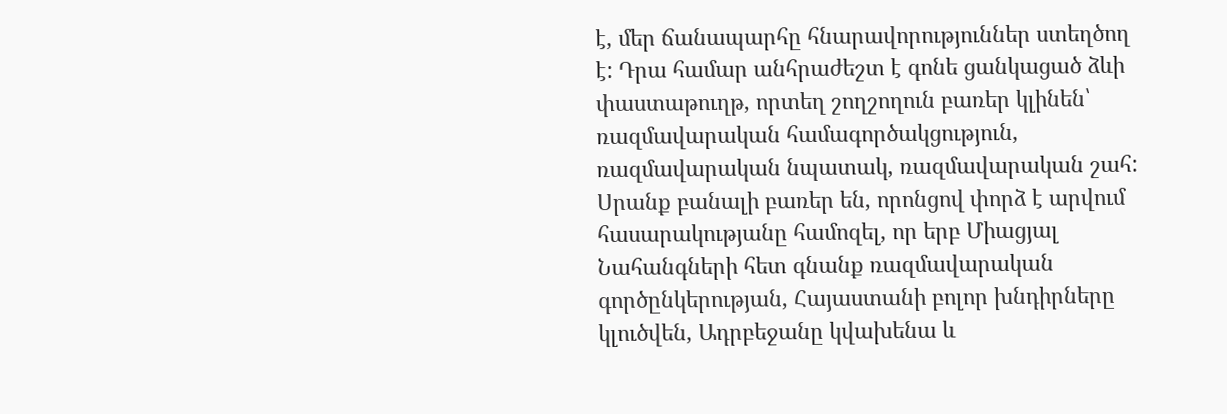է, մեր ճանապարհը հնարավորություններ ստեղծող է: Դրա համար անհրաժեշտ է գոնե ցանկացած ձևի փաստաթուղթ, որտեղ շողշողուն բառեր կլինեն՝ ռազմավարական համագործակցություն, ռազմավարական նպատակ, ռազմավարական շահ: Սրանք բանալի բառեր են, որոնցով փորձ է արվում հասարակությանը համոզել, որ երբ Միացյալ Նահանգների հետ գնանք ռազմավարական գործընկերության, Հայաստանի բոլոր խնդիրները կլուծվեն, Ադրբեջանը կվախենա և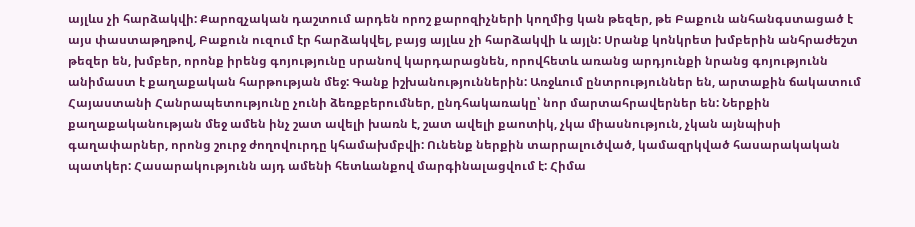այլևս չի հարձակվի: Քարոզչական դաշտում արդեն որոշ քարոզիչների կողմից կան թեզեր, թե Բաքուն անհանգստացած է այս փաստաթղթով, Բաքուն ուզում էր հարձակվել, բայց այլևս չի հարձակվի և այլն: Սրանք կոնկրետ խմբերին անհրաժեշտ թեզեր են, խմբեր, որոնք իրենց գոյությունը սրանով կարդարացնեն, որովհետև առանց արդյունքի նրանց գոյությունն անիմաստ է քաղաքական հարթության մեջ: Գանք իշխանություններին: Առջևում ընտրություններ են, արտաքին ճակատում Հայաստանի Հանրապետությունը չունի ձեռքբերումներ, ընդհակառակը՝ նոր մարտահրավերներ են: Ներքին քաղաքականության մեջ ամեն ինչ շատ ավելի խառն է, շատ ավելի քաոտիկ, չկա միասնություն, չկան այնպիսի գաղափարներ, որոնց շուրջ ժողովուրդը կհամախմբվի: Ունենք ներքին տարրալուծված, կամազրկված հասարակական պատկեր: Հասարակությունն այդ ամենի հետևանքով մարգինալացվում է: Հիմա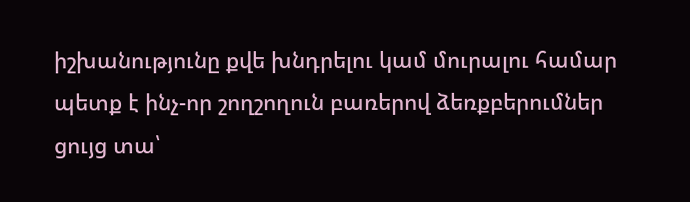իշխանությունը քվե խնդրելու կամ մուրալու համար պետք է ինչ-որ շողշողուն բառերով ձեռքբերումներ ցույց տա՝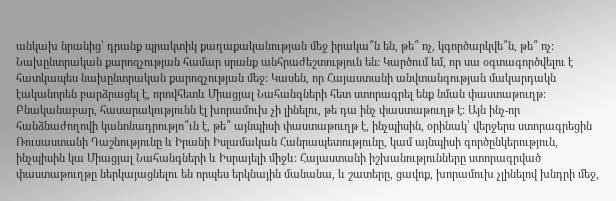անկախ նրանից՝ դրանք պրակտիկ քաղաքականության մեջ իրակա՞ն են, թե՞ ոչ, կգործարկվե՞ն, թե՞ ոչ: Նախընտրական քարոզչության համար սրանք անհրաժեշտություն են: Կարծում եմ, որ սա օգտագործվելու է հատկապես նախընտրական քարոզչության մեջ: Կասեն, որ Հայաստանի անվտանգության մակարդակն էականորեն բարձրացել է, որովհետև Միացյալ Նահանգների հետ ստորագրել ենք նման փաստաթուղթ: Բնականաբար, հասարակությունն էլ խորամուխ չի լինելու, թե դա ինչ փաստաթուղթ է: Այն ինչ-որ հանձնաժողովի կանոնադրությո՞ւն է, թե՞ այնպիսի փաստաթուղթ է, ինչպիսին, օրինակ՝ վերջերս ստորագրեցին Ռուսաստանի Դաշնությունը և Իրանի Իսլամական Հանրապետությունը, կամ այնպիսի գործընկերություն, ինչպիսին կա Միացյալ Նահանգների և Իսրայելի միջև: Հայաստանի իշխանությունները ստորագրված փաստաթուղթը ներկայացնելու են որպես երկնային մանանա, և շատերը, ցավոք, խորամուխ չլինելով խնդրի մեջ,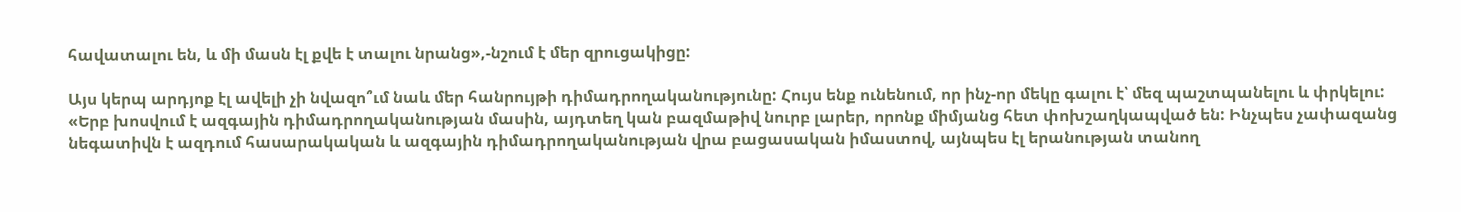հավատալու են, և մի մասն էլ քվե է տալու նրանց»,-նշում է մեր զրուցակիցը:

Այս կերպ արդյոք էլ ավելի չի նվազո՞ւմ նաև մեր հանրույթի դիմադրողականությունը: Հույս ենք ունենում, որ ինչ-որ մեկը գալու է՝ մեզ պաշտպանելու և փրկելու: «Երբ խոսվում է ազգային դիմադրողականության մասին, այդտեղ կան բազմաթիվ նուրբ լարեր, որոնք միմյանց հետ փոխշաղկապված են: Ինչպես չափազանց նեգատիվն է ազդում հասարակական և ազգային դիմադրողականության վրա բացասական իմաստով, այնպես էլ երանության տանող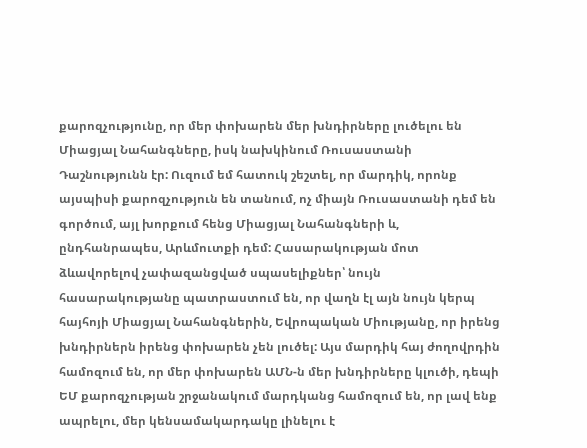քարոզչությունը, որ մեր փոխարեն մեր խնդիրները լուծելու են Միացյալ Նահանգները, իսկ նախկինում Ռուսաստանի Դաշնությունն էր: Ուզում եմ հատուկ շեշտել, որ մարդիկ, որոնք այսպիսի քարոզչություն են տանում, ոչ միայն Ռուսաստանի դեմ են գործում, այլ խորքում հենց Միացյալ Նահանգների և, ընդհանրապես, Արևմուտքի դեմ: Հասարակության մոտ ձևավորելով չափազանցված սպասելիքներ՝ նույն հասարակությանը պատրաստում են, որ վաղն էլ այն նույն կերպ հայհոյի Միացյալ Նահանգներին, Եվրոպական Միությանը, որ իրենց խնդիրներն իրենց փոխարեն չեն լուծել: Այս մարդիկ հայ ժողովրդին համոզում են, որ մեր փոխարեն ԱՄՆ-ն մեր խնդիրները կլուծի, դեպի ԵՄ քարոզչության շրջանակում մարդկանց համոզում են, որ լավ ենք ապրելու, մեր կենսամակարդակը լինելու է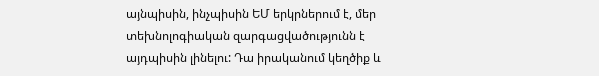այնպիսին, ինչպիսին ԵՄ երկրներում է, մեր տեխնոլոգիական զարգացվածությունն է այդպիսին լինելու: Դա իրականում կեղծիք և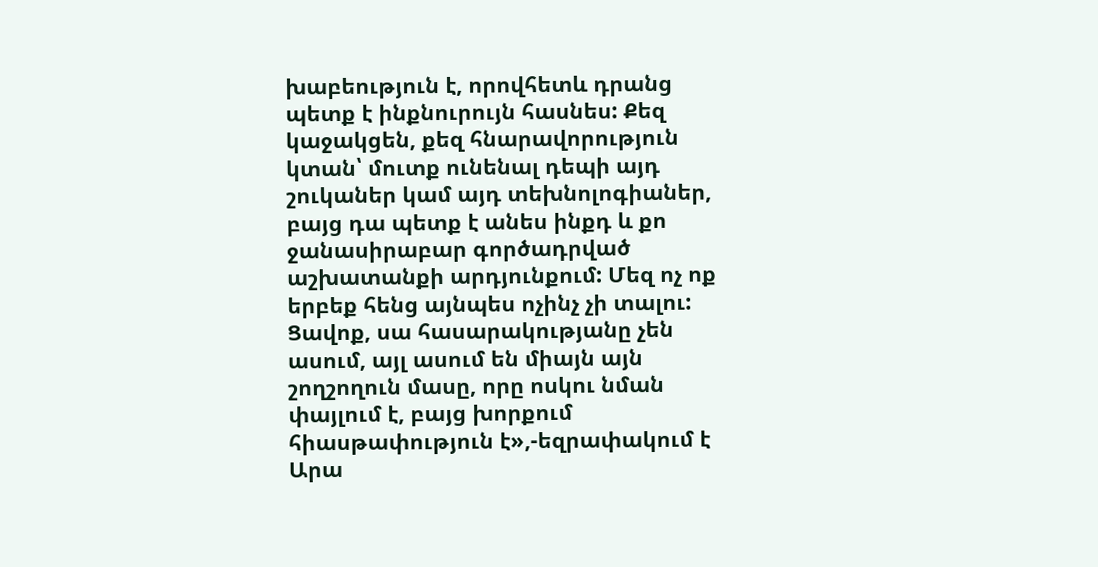խաբեություն է, որովհետև դրանց պետք է ինքնուրույն հասնես: Քեզ կաջակցեն, քեզ հնարավորություն կտան՝ մուտք ունենալ դեպի այդ շուկաներ կամ այդ տեխնոլոգիաներ, բայց դա պետք է անես ինքդ և քո ջանասիրաբար գործադրված աշխատանքի արդյունքում: Մեզ ոչ ոք երբեք հենց այնպես ոչինչ չի տալու: Ցավոք, սա հասարակությանը չեն ասում, այլ ասում են միայն այն շողշողուն մասը, որը ոսկու նման փայլում է, բայց խորքում հիասթափություն է»,-եզրափակում է Արա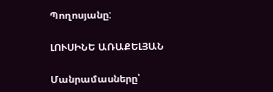Պողոսյանը:

ԼՈՒՍԻՆԵ ԱՌԱՔԵԼՅԱՆ

Մանրամասները՝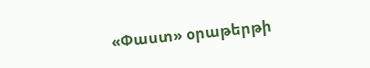«Փաստ» օրաթերթի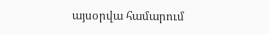այսօրվա համարում